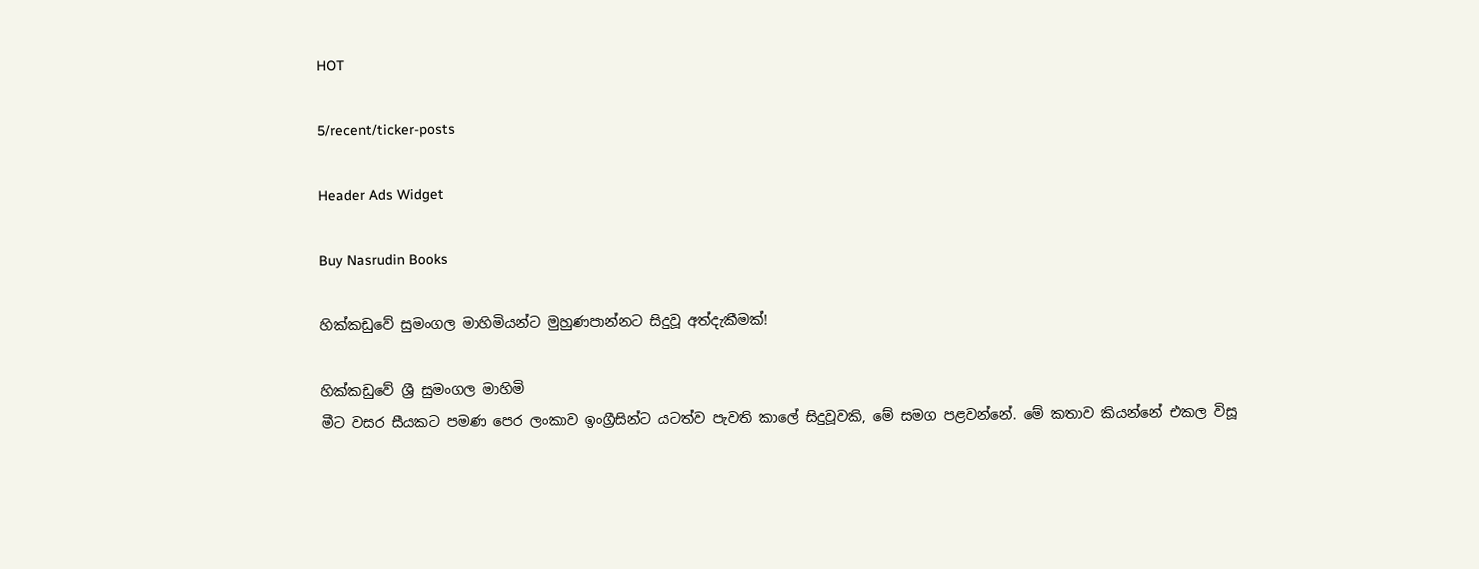HOT

5/recent/ticker-posts

Header Ads Widget

Buy Nasrudin Books

හික්කඩුවේ සුමංගල මාහිමියන්ට මුහුණපාන්නට සිදුවූ අත්දැකීමක්!

හික්කඩුවේ ශ්‍රී සුමංගල මාහිමි
මීට වසර සීයකට පමණ පෙර ලංකාව ‍ඉංග්‍රීසින්ට යටත්ව පැවති කාලේ සිදුවූවකි, මේ සමග පළවන්නේ. මේ කතාව කියන්නේ එකල විසූ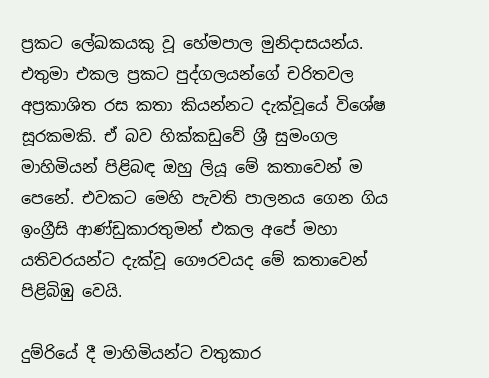ප්‍රකට ලේඛකයකු වූ හේමපාල මුනිදාසයන්ය. එතුමා එකල ප්‍රකට පුද්ගලයන්ගේ චරිතවල අප්‍රකාශිත රස කතා කියන්නට දැක්වූයේ විශේෂ සූරකමකි. ඒ බව හික්කඩුවේ ශ්‍රී සුමංගල මාහිමියන් පිළිබඳ ඔහු ලියූ මේ කතාවෙන් ම පෙනේ. එවකට මෙහි පැවති පාලනය ගෙන ගිය ඉංග්‍රීසි ආණ්ඩුකාරතුමන් එකල අපේ මහා යතිවරයන්ට දැක්වූ ගෞරවයද මේ කතාවෙන් පිළිබිඹු වෙයි.

දුම්රියේ දී මාහිමියන්ට වතුකාර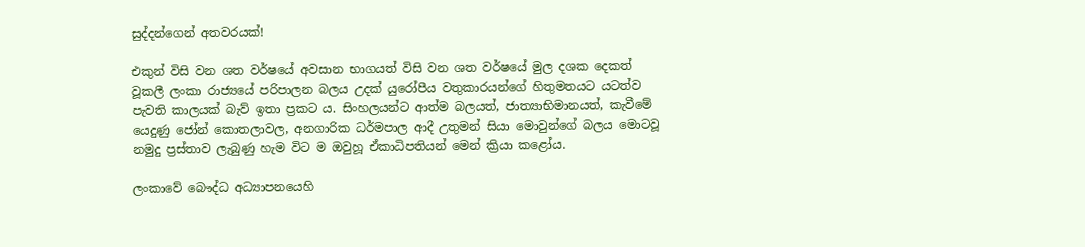සුද්දන්ගෙන් අතවරයක්!

එකුන් විසි වන ශත වර්ෂයේ අවසාන භාගයත් විසි වන ශත වර්ෂයේ මුල දශක දෙකත් වූකලී ලංකා රාජ්‍යයේ පරිපාලන බලය උදක් යුරෝපීය වතුකාරයන්ගේ හිතුමතයට යටත්ව පැවති කාලයක් බැව් ඉතා ප්‍රකට ය. සිංහලයන්ට ආත්ම බලයත්, ජාත්‍යාභිමානයත්, කැවීමේ යෙදුණු ජෝන් කොතලාවල, අනගාරික ධර්මපාල ආදී උතුමන් සියා මොවුන්ගේ බලය මොටවූ නමුදු ප්‍රස්තාව ලැබුණු හැම විට ම ඔවුහූ ඒකාධිපතියන් මෙන් ක්‍රියා කළෝය.

ලංකාවේ බෞද්ධ අධ්‍යාපනයෙහි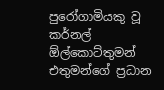පුරෝගාමියකු වූ
කර්නල් ඕල්කොට්තුමන් එතුමන්ගේ ප්‍රධාන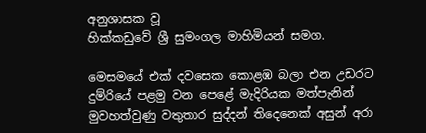අනුශාසක වූ
හික්කඩුවේ ශ්‍රී සුමංගල මාහිමියන් සමග.

මෙසමයේ එක් දවසෙක කොළඹ බලා එන උඩරට දුම්රියේ පළමු වන පෙළේ මැදිරියක මත්පැනින් මුවහත්වුණු වතුතාර සුද්දන් තිදෙනෙක් අසුන් අරා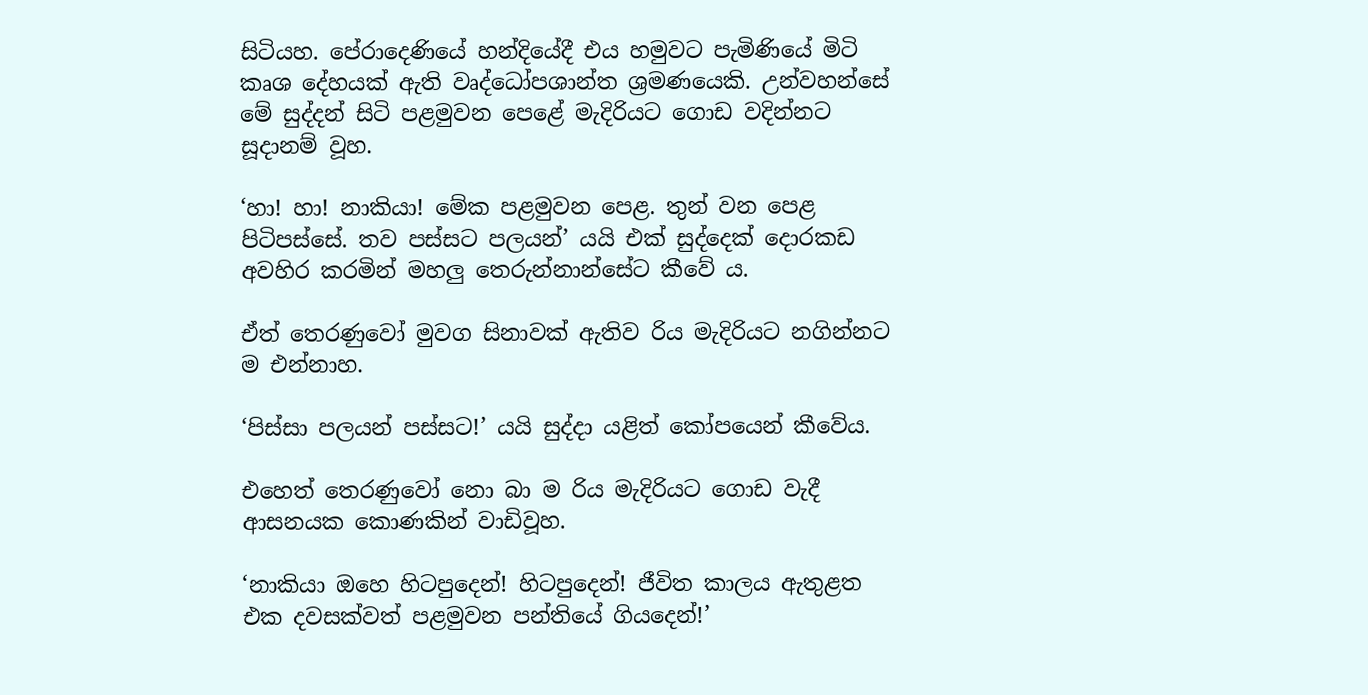සිටියහ. පේරාදෙණියේ හන්දියේදී එය හමුවට පැමිණියේ මිටි කෘශ දේහයක් ඇති වෘද්ධෝපශාන්ත ශ්‍රමණයෙකි. උන්වහන්සේ මේ සුද්දන් සිටි පළමුවන පෙළේ මැදිරියට ගොඩ වදින්නට සූදානම් වූහ.

‘හා! හා! නාකියා! මේක පළමුවන පෙළ. තුන් වන පෙළ පිටිපස්සේ. තව පස්සට පලයන්’ යයි එක් සුද්දෙක් දොරකඩ අවහිර කරමින් මහලු තෙරුන්නාන්සේට කීවේ ය.

ඒත් තෙරණුවෝ මුවග සිනාවක් ඇතිව රිය මැදිරියට නගින්නට ම එන්නාහ.

‘පිස්සා පලයන් පස්සට!’ යයි සුද්දා යළිත් කෝපයෙන් කීවේය.

එහෙත් තෙරණුවෝ නො බා ම රිය මැදිරියට ගොඩ වැදී ආසනයක කොණකින් වාඩිවූහ.

‘නාකියා ඔහෙ හිටපුදෙන්! හිටපුදෙන්! ජීවිත කාලය ඇතුළත එක දවසක්වත් පළමුවන පන්තියේ ගියදෙන්!’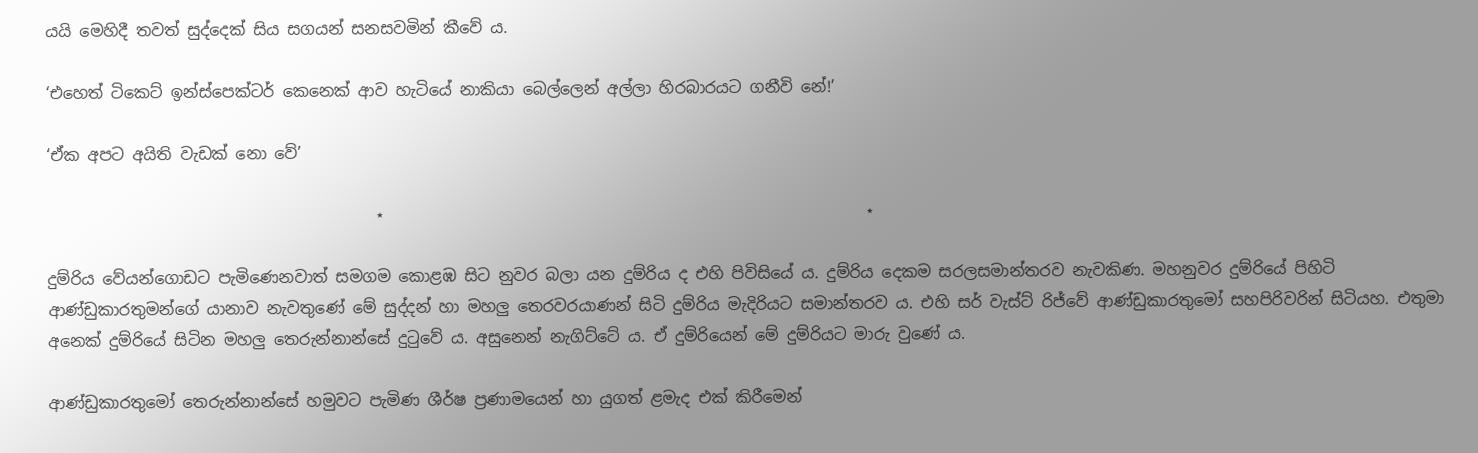යයි මෙ‍හිදී තවත් සුද්දෙක් සිය සගයන් සනසවමින් කීවේ ය.

‘එහෙත් ටිකෙට් ඉන්ස්පෙක්ටර් කෙනෙක් ආව හැටියේ නාකියා බෙල්ලෙන් අල්ලා හිරබාරයට ගනීවි නේ!’

‘ඒක අපට අයිති වැඩක් නො වේ’

                                         ⋆                                                            ⋆

දුම්රිය වේයන්ගොඩට පැමිණෙනවාත් සමගම කොළඹ සිට නුවර බලා යන දුම්රිය ද එහි පිවිසියේ ය. දුම්රිය දෙකම සරලසමාන්තරව නැවකිණ. මහනුවර දුම්රියේ පිහිටි ආණ්ඩුකාරතුමන්ගේ යානාව නැවතුණේ ‍මේ සුද්දන් හා මහලු තෙරවරයාණන් සිටි දුම්රිය මැදිරියට සමාන්තරව ය. එහි සර් වැස්ට් රිජ්වේ ආණ්ඩුකාරතුමෝ සහපිරිවරින් සිටියහ. එතුමා අනෙක් දුම්රියේ සිටින මහලු තෙරුන්නාන්සේ දුටුවේ ය. අසුනෙන් නැගිට්ටේ ය. ඒ දුම්රියෙන් මේ දුම්රියට මාරු වුණේ ය.

ආණ්ඩුකාරතුමෝ තෙරුන්නාන්සේ හමුවට පැමිණ ශීර්ෂ ප්‍රණාමයෙන් හා යුගත් ළමැද එක් කිරීමෙන්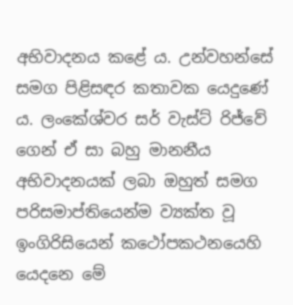අභිවාදනය කළේ ය. උන්වහන්සේ සමග පිළිසඳර කතාවක යෙදුණේ ය. ලංකේශ්වර සර් වැස්ට් රිජ්වේ ගෙන් ඒ සා බහු මානනීය අභිවාදනයක් ලබා ඔහුත් සමග පරිසමාප්තියෙන්ම ව්‍යක්ත වූ ඉංගිරිසියෙන් කථෝපකථනයෙහි යෙදනෙ මේ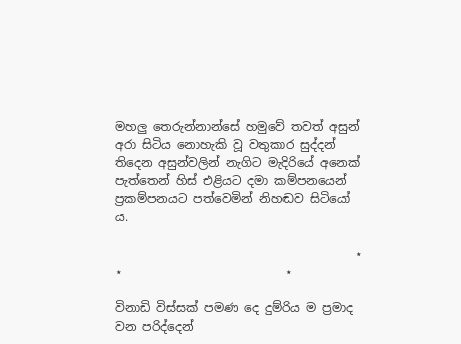මහලු තෙරුන්නාන්සේ හමුවේ තවත් අසුන් අරා සිටිය නොහැකි වූ වතුකාර සුද්දන් තිදෙන අසුන්වලින් නැගිට මැදිරියේ අනෙක් පැත්තෙන් හිස් එළියට දමා කම්පනයෙන් ප්‍රකම්පනයට පත්වෙමින් නිහඬව සිටියෝ ය.

                                        ⋆                                   ⋆                           ⋆

විනාඩි විස්සක් පමණ දෙ දුම්රිය ම ප්‍රමාද වන පරිද්දෙන්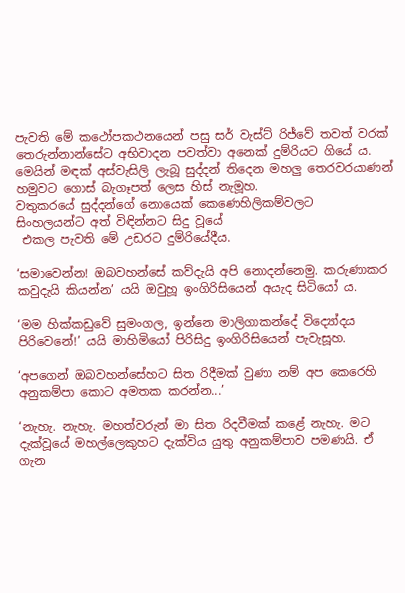පැවති මේ කථෝපකථනයෙන් පසු සර් වැස්ට් රිජ්වේ තවත් වරක් තෙරුන්නාන්සේට අභිවාදන පවත්වා අනෙක් දුම්රියට ගියේ ය. මෙයින් මඳක් අස්වැසිලි ලැබූ සුද්දන් තිදෙන මහලු තෙරවරයාණන් හමුවට ගොස් බැගෑපත් ලෙස හිස් නැමූහ.
වතුකරයේ සුද්දන්ගේ නොයෙක් කෙණෙහිලිකම්වලට
සිංහලයන්ට අත් විඳින්නට සිදු වූයේ
 එකල පැවති මේ උඩරට දුම්රියේදීය.

‘සමාවෙන්න! ඔබවහන්සේ කව්දැයි අපි නොදන්නෙමු. කරුණාකර කවුදැයි කියන්න’ යයි ඔවුහූ ඉංගිරිසියෙන් අයැද සිටියෝ ය.

‘මම හික්කඩුවේ සුමංගල, ඉන්නෙ මාලිගාකන්දේ විද්‍යෝදය පිරිවෙනේ!’ යයි මාහිමියෝ පිරිසිදු ඉංගිරිසියෙන් පැවැසූහ.

‘අපගෙන් ඔබවහන්සේහට සිත රිදීමක් වුණා නම් අප කෙරෙහි අනුකම්පා කොට අමතක කරන්න...’

‘නැහැ. නැහැ. මහත්වරුන් මා සිත රිදවීමක් කළේ නැහැ. මට දැක්වූයේ මහල්ලෙකුහට දැක්විය යුතු අනුකම්පාව පමණයි. ඒ ගැන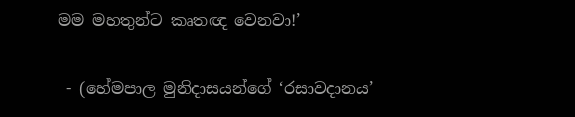මම මහතුන්ට කෘතඥ වෙනවා!’

 - (හේමපාල මුනිදාසයන්ගේ ‘රසාවදානය’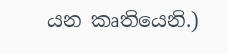යන කෘතියෙනි.)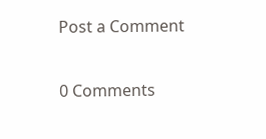Post a Comment

0 Comments